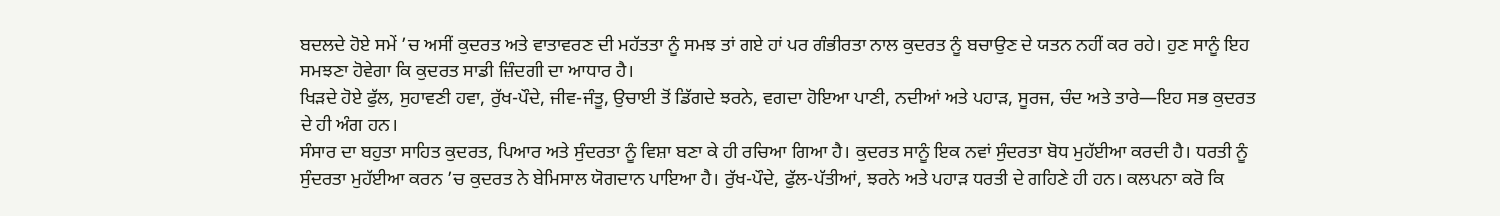ਬਦਲਦੇ ਹੋਏ ਸਮੇਂ ’ਚ ਅਸੀਂ ਕੁਦਰਤ ਅਤੇ ਵਾਤਾਵਰਣ ਦੀ ਮਹੱਤਤਾ ਨੂੰ ਸਮਝ ਤਾਂ ਗਏ ਹਾਂ ਪਰ ਗੰਭੀਰਤਾ ਨਾਲ ਕੁਦਰਤ ਨੂੰ ਬਚਾਉਣ ਦੇ ਯਤਨ ਨਹੀਂ ਕਰ ਰਹੇ। ਹੁਣ ਸਾਨੂੰ ਇਹ ਸਮਝਣਾ ਹੋਵੇਗਾ ਕਿ ਕੁਦਰਤ ਸਾਡੀ ਜ਼ਿੰਦਗੀ ਦਾ ਆਧਾਰ ਹੈ।
ਖਿੜਦੇ ਹੋਏ ਫੁੱਲ, ਸੁਹਾਵਣੀ ਹਵਾ, ਰੁੱਖ-ਪੌਦੇ, ਜੀਵ-ਜੰਤੂ, ਉਚਾਈ ਤੋਂ ਡਿੱਗਦੇ ਝਰਨੇ, ਵਗਦਾ ਹੋਇਆ ਪਾਣੀ, ਨਦੀਆਂ ਅਤੇ ਪਹਾੜ, ਸੂਰਜ, ਚੰਦ ਅਤੇ ਤਾਰੇ—ਇਹ ਸਭ ਕੁਦਰਤ ਦੇ ਹੀ ਅੰਗ ਹਨ।
ਸੰਸਾਰ ਦਾ ਬਹੁਤਾ ਸਾਹਿਤ ਕੁਦਰਤ, ਪਿਆਰ ਅਤੇ ਸੁੰਦਰਤਾ ਨੂੰ ਵਿਸ਼ਾ ਬਣਾ ਕੇ ਹੀ ਰਚਿਆ ਗਿਆ ਹੈ। ਕੁਦਰਤ ਸਾਨੂੰ ਇਕ ਨਵਾਂ ਸੁੰਦਰਤਾ ਬੋਧ ਮੁਹੱਈਆ ਕਰਦੀ ਹੈ। ਧਰਤੀ ਨੂੰ ਸੁੰਦਰਤਾ ਮੁਹੱਈਆ ਕਰਨ ’ਚ ਕੁਦਰਤ ਨੇ ਬੇਮਿਸਾਲ ਯੋਗਦਾਨ ਪਾਇਆ ਹੈ। ਰੁੱਖ-ਪੌਦੇ, ਫੁੱਲ-ਪੱਤੀਆਂ, ਝਰਨੇ ਅਤੇ ਪਹਾੜ ਧਰਤੀ ਦੇ ਗਹਿਣੇ ਹੀ ਹਨ। ਕਲਪਨਾ ਕਰੋ ਕਿ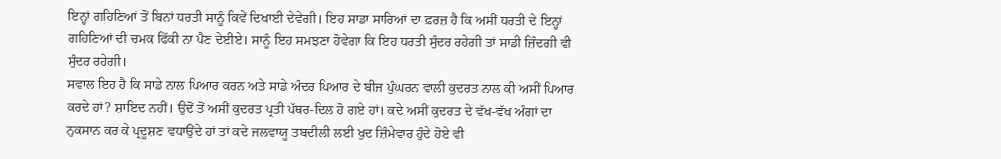ਇਨ੍ਹਾਂ ਗਹਿਣਿਆਂ ਤੋਂ ਬਿਨਾਂ ਧਰਤੀ ਸਾਨੂੰ ਕਿਵੇਂ ਦਿਖਾਈ ਦੇਵੇਗੀ। ਇਹ ਸਾਡਾ ਸਾਰਿਆਂ ਦਾ ਫ਼ਰਜ਼ ਹੈ ਕਿ ਅਸੀਂ ਧਰਤੀ ਦੇ ਇਨ੍ਹਾਂ ਗਹਿਣਿਆਂ ਦੀ ਚਮਕ ਫਿੱਕੀ ਨਾ ਪੈਣ ਦੇਈਏ। ਸਾਨੂੰ ਇਹ ਸਮਝਣਾ ਹੋਵੇਗਾ ਕਿ ਇਹ ਧਰਤੀ ਸੁੰਦਰ ਰਹੇਗੀ ਤਾਂ ਸਾਡੀ ਜ਼ਿੰਦਗੀ ਵੀ ਸੁੰਦਰ ਰਹੇਗੀ।
ਸਵਾਲ ਇਹ ਹੈ ਕਿ ਸਾਡੇ ਨਾਲ ਪਿਆਰ ਕਰਨ ਅਤੇ ਸਾਡੇ ਅੰਦਰ ਪਿਆਰ ਦੇ ਬੀਜ ਪੁੰਘਰਨ ਵਾਲੀ ਕੁਦਰਤ ਨਾਲ ਕੀ ਅਸੀਂ ਪਿਆਰ ਕਰਦੇ ਹਾਂ? ਸ਼ਾਇਦ ਨਹੀਂ। ਉਦੋਂ ਤੋਂ ਅਸੀਂ ਕੁਦਰਤ ਪ੍ਰਤੀ ਪੱਥਰ-ਦਿਲ ਹੋ ਗਏ ਹਾਂ। ਕਦੇ ਅਸੀਂ ਕੁਦਰਤ ਦੇ ਵੱਖ-ਵੱਖ ਅੰਗਾਂ ਦਾ ਨੁਕਸਾਨ ਕਰ ਕੇ ਪ੍ਰਦੂਸ਼ਣ ਵਧਾਉਂਦੇ ਹਾਂ ਤਾਂ ਕਦੇ ਜਲਵਾਯੂ ਤਬਦੀਲੀ ਲਈ ਖੁਦ ਜ਼ਿੰਮੇਵਾਰ ਹੁੰਦੇ ਹੋਏ ਵੀ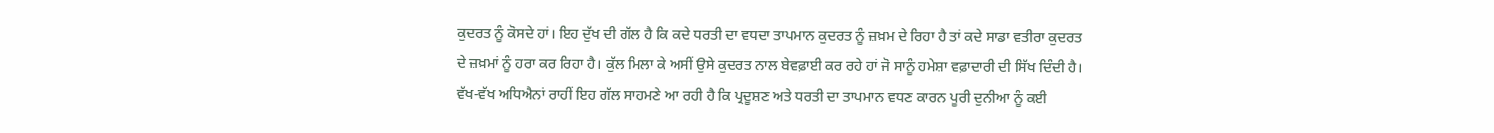ਕੁਦਰਤ ਨੂੰ ਕੋਸਦੇ ਹਾਂ। ਇਹ ਦੁੱਖ ਦੀ ਗੱਲ ਹੈ ਕਿ ਕਦੇ ਧਰਤੀ ਦਾ ਵਧਦਾ ਤਾਪਮਾਨ ਕੁਦਰਤ ਨੂੰ ਜ਼ਖ਼ਮ ਦੇ ਰਿਹਾ ਹੈ ਤਾਂ ਕਦੇ ਸਾਡਾ ਵਤੀਰਾ ਕੁਦਰਤ ਦੇ ਜ਼ਖ਼ਮਾਂ ਨੂੰ ਹਰਾ ਕਰ ਰਿਹਾ ਹੈ। ਕੁੱਲ ਮਿਲਾ ਕੇ ਅਸੀਂ ਉਸੇ ਕੁਦਰਤ ਨਾਲ ਬੇਵਫ਼ਾਈ ਕਰ ਰਹੇ ਹਾਂ ਜੋ ਸਾਨੂੰ ਹਮੇਸ਼ਾ ਵਫ਼ਾਦਾਰੀ ਦੀ ਸਿੱਖ ਦਿੰਦੀ ਹੈ।
ਵੱਖ-ਵੱਖ ਅਧਿਐਨਾਂ ਰਾਹੀਂ ਇਹ ਗੱਲ ਸਾਹਮਣੇ ਆ ਰਹੀ ਹੈ ਕਿ ਪ੍ਰਦੂਸ਼ਣ ਅਤੇ ਧਰਤੀ ਦਾ ਤਾਪਮਾਨ ਵਧਣ ਕਾਰਨ ਪੂਰੀ ਦੁਨੀਆ ਨੂੰ ਕਈ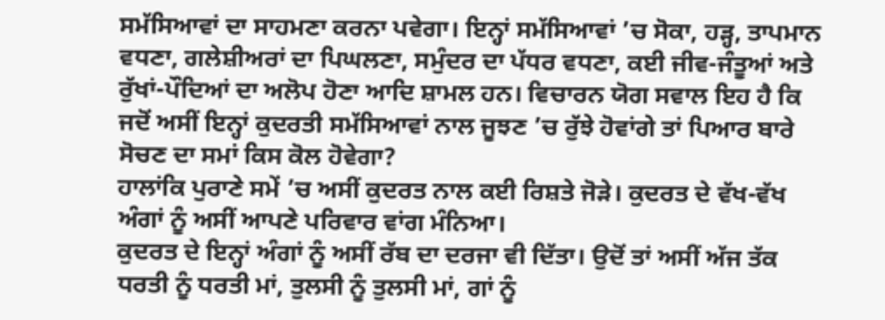ਸਮੱਸਿਆਵਾਂ ਦਾ ਸਾਹਮਣਾ ਕਰਨਾ ਪਵੇਗਾ। ਇਨ੍ਹਾਂ ਸਮੱਸਿਆਵਾਂ ’ਚ ਸੋਕਾ, ਹੜ੍ਹ, ਤਾਪਮਾਨ ਵਧਣਾ, ਗਲੇਸ਼ੀਅਰਾਂ ਦਾ ਪਿਘਲਣਾ, ਸਮੁੰਦਰ ਦਾ ਪੱਧਰ ਵਧਣਾ, ਕਈ ਜੀਵ-ਜੰਤੂਆਂ ਅਤੇ ਰੁੱਖਾਂ-ਪੌਦਿਆਂ ਦਾ ਅਲੋਪ ਹੋਣਾ ਆਦਿ ਸ਼ਾਮਲ ਹਨ। ਵਿਚਾਰਨ ਯੋਗ ਸਵਾਲ ਇਹ ਹੈ ਕਿ ਜਦੋਂ ਅਸੀਂ ਇਨ੍ਹਾਂ ਕੁਦਰਤੀ ਸਮੱਸਿਆਵਾਂ ਨਾਲ ਜੂਝਣ ’ਚ ਰੁੱਝੇ ਹੋਵਾਂਗੇ ਤਾਂ ਪਿਆਰ ਬਾਰੇ ਸੋਚਣ ਦਾ ਸਮਾਂ ਕਿਸ ਕੋਲ ਹੋਵੇਗਾ?
ਹਾਲਾਂਕਿ ਪੁਰਾਣੇ ਸਮੇਂ ’ਚ ਅਸੀਂ ਕੁਦਰਤ ਨਾਲ ਕਈ ਰਿਸ਼ਤੇ ਜੋੜੇ। ਕੁਦਰਤ ਦੇ ਵੱਖ-ਵੱਖ ਅੰਗਾਂ ਨੂੰ ਅਸੀਂ ਆਪਣੇ ਪਰਿਵਾਰ ਵਾਂਗ ਮੰਨਿਆ।
ਕੁਦਰਤ ਦੇ ਇਨ੍ਹਾਂ ਅੰਗਾਂ ਨੂੰ ਅਸੀਂ ਰੱਬ ਦਾ ਦਰਜਾ ਵੀ ਦਿੱਤਾ। ਉਦੋਂ ਤਾਂ ਅਸੀਂ ਅੱਜ ਤੱਕ ਧਰਤੀ ਨੂੰ ਧਰਤੀ ਮਾਂ, ਤੁਲਸੀ ਨੂੰ ਤੁਲਸੀ ਮਾਂ, ਗਾਂ ਨੂੰ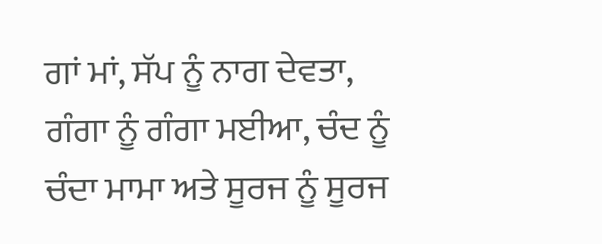ਗਾਂ ਮਾਂ, ਸੱਪ ਨੂੰ ਨਾਗ ਦੇਵਤਾ, ਗੰਗਾ ਨੂੰ ਗੰਗਾ ਮਈਆ, ਚੰਦ ਨੂੰ ਚੰਦਾ ਮਾਮਾ ਅਤੇ ਸੂਰਜ ਨੂੰ ਸੂਰਜ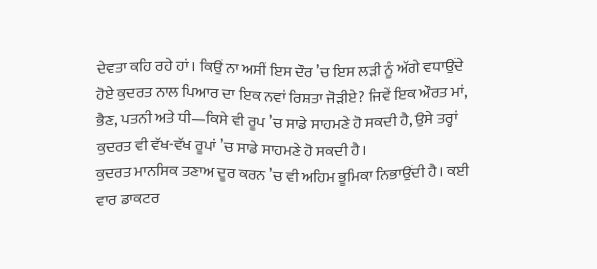ਦੇਵਤਾ ਕਹਿ ਰਹੇ ਹਾਂ। ਕਿਉਂ ਨਾ ਅਸੀਂ ਇਸ ਦੌਰ ’ਚ ਇਸ ਲੜੀ ਨੂੰ ਅੱਗੇ ਵਧਾਉਂਦੇ ਹੋਏ ਕੁਦਰਤ ਨਾਲ ਪਿਆਰ ਦਾ ਇਕ ਨਵਾਂ ਰਿਸ਼ਤਾ ਜੋੜੀਏ? ਜਿਵੇਂ ਇਕ ਔਰਤ ਮਾਂ, ਭੈਣ, ਪਤਨੀ ਅਤੇ ਧੀ—ਕਿਸੇ ਵੀ ਰੂਪ ’ਚ ਸਾਡੇ ਸਾਹਮਣੇ ਹੋ ਸਕਦੀ ਹੈ, ਉਸੇ ਤਰ੍ਹਾਂ ਕੁਦਰਤ ਵੀ ਵੱਖ-ਵੱਖ ਰੂਪਾਂ ’ਚ ਸਾਡੇ ਸਾਹਮਣੇ ਹੋ ਸਕਦੀ ਹੈ।
ਕੁਦਰਤ ਮਾਨਸਿਕ ਤਣਾਅ ਦੂਰ ਕਰਨ ’ਚ ਵੀ ਅਹਿਮ ਭੂਮਿਕਾ ਨਿਭਾਉਂਦੀ ਹੈ। ਕਈ ਵਾਰ ਡਾਕਟਰ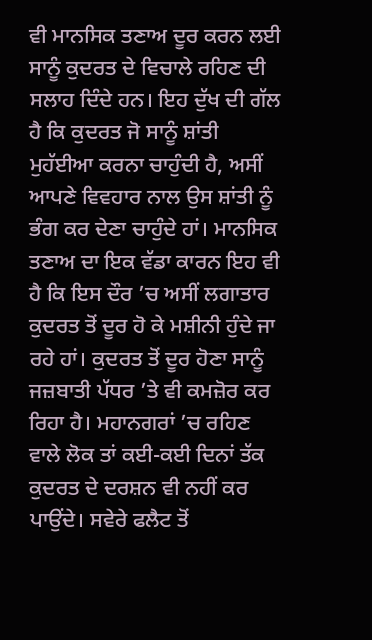ਵੀ ਮਾਨਸਿਕ ਤਣਾਅ ਦੂਰ ਕਰਨ ਲਈ ਸਾਨੂੰ ਕੁਦਰਤ ਦੇ ਵਿਚਾਲੇ ਰਹਿਣ ਦੀ ਸਲਾਹ ਦਿੰਦੇ ਹਨ। ਇਹ ਦੁੱਖ ਦੀ ਗੱਲ ਹੈ ਕਿ ਕੁਦਰਤ ਜੋ ਸਾਨੂੰ ਸ਼ਾਂਤੀ ਮੁਹੱਈਆ ਕਰਨਾ ਚਾਹੁੰਦੀ ਹੈ, ਅਸੀਂ ਆਪਣੇ ਵਿਵਹਾਰ ਨਾਲ ਉਸ ਸ਼ਾਂਤੀ ਨੂੰ ਭੰਗ ਕਰ ਦੇਣਾ ਚਾਹੁੰਦੇ ਹਾਂ। ਮਾਨਸਿਕ ਤਣਾਅ ਦਾ ਇਕ ਵੱਡਾ ਕਾਰਨ ਇਹ ਵੀ ਹੈ ਕਿ ਇਸ ਦੌਰ ’ਚ ਅਸੀਂ ਲਗਾਤਾਰ ਕੁਦਰਤ ਤੋਂ ਦੂਰ ਹੋ ਕੇ ਮਸ਼ੀਨੀ ਹੁੰਦੇ ਜਾ ਰਹੇ ਹਾਂ। ਕੁਦਰਤ ਤੋਂ ਦੂਰ ਹੋਣਾ ਸਾਨੂੰ ਜਜ਼ਬਾਤੀ ਪੱਧਰ ’ਤੇ ਵੀ ਕਮਜ਼ੋਰ ਕਰ ਰਿਹਾ ਹੈ। ਮਹਾਨਗਰਾਂ ’ਚ ਰਹਿਣ ਵਾਲੇ ਲੋਕ ਤਾਂ ਕਈ-ਕਈ ਦਿਨਾਂ ਤੱਕ ਕੁਦਰਤ ਦੇ ਦਰਸ਼ਨ ਵੀ ਨਹੀਂ ਕਰ ਪਾਉਂਦੇ। ਸਵੇਰੇ ਫਲੈਟ ਤੋਂ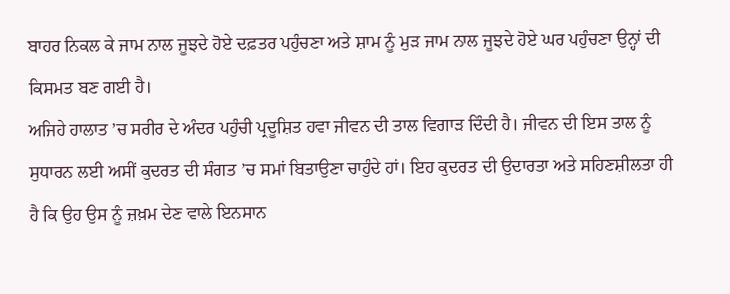ਬਾਹਰ ਨਿਕਲ ਕੇ ਜਾਮ ਨਾਲ ਜੂਝਦੇ ਹੋਏ ਦਫ਼ਤਰ ਪਹੁੰਚਣਾ ਅਤੇ ਸ਼ਾਮ ਨੂੰ ਮੁੜ ਜਾਮ ਨਾਲ ਜੂਝਦੇ ਹੋਏ ਘਰ ਪਹੁੰਚਣਾ ਉਨ੍ਹਾਂ ਦੀ ਕਿਸਮਤ ਬਣ ਗਈ ਹੈ।
ਅਜਿਹੇ ਹਾਲਾਤ ’ਚ ਸਰੀਰ ਦੇ ਅੰਦਰ ਪਹੁੰਚੀ ਪ੍ਰਦੂਸ਼ਿਤ ਹਵਾ ਜੀਵਨ ਦੀ ਤਾਲ ਵਿਗਾੜ ਦਿੰਦੀ ਹੈ। ਜੀਵਨ ਦੀ ਇਸ ਤਾਲ ਨੂੰ ਸੁਧਾਰਨ ਲਈ ਅਸੀਂ ਕੁਦਰਤ ਦੀ ਸੰਗਤ ’ਚ ਸਮਾਂ ਬਿਤਾਉਣਾ ਚਾਹੁੰਦੇ ਹਾਂ। ਇਹ ਕੁਦਰਤ ਦੀ ਉਦਾਰਤਾ ਅਤੇ ਸਹਿਣਸ਼ੀਲਤਾ ਹੀ ਹੈ ਕਿ ਉਹ ਉਸ ਨੂੰ ਜ਼ਖ਼ਮ ਦੇਣ ਵਾਲੇ ਇਨਸਾਨ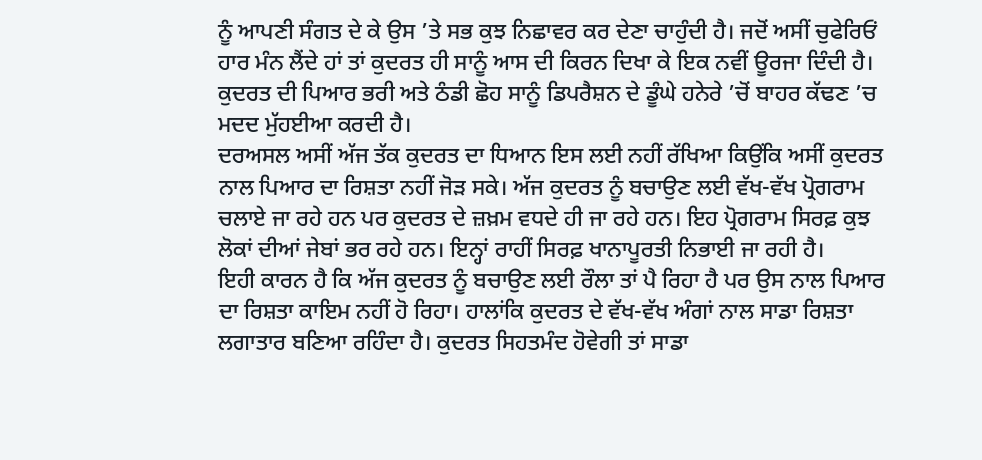ਨੂੰ ਆਪਣੀ ਸੰਗਤ ਦੇ ਕੇ ਉਸ ’ਤੇ ਸਭ ਕੁਝ ਨਿਛਾਵਰ ਕਰ ਦੇਣਾ ਚਾਹੁੰਦੀ ਹੈ। ਜਦੋਂ ਅਸੀਂ ਚੁਫੇਰਿਓਂ ਹਾਰ ਮੰਨ ਲੈਂਦੇ ਹਾਂ ਤਾਂ ਕੁਦਰਤ ਹੀ ਸਾਨੂੰ ਆਸ ਦੀ ਕਿਰਨ ਦਿਖਾ ਕੇ ਇਕ ਨਵੀਂ ਊਰਜਾ ਦਿੰਦੀ ਹੈ। ਕੁਦਰਤ ਦੀ ਪਿਆਰ ਭਰੀ ਅਤੇ ਠੰਡੀ ਛੋਹ ਸਾਨੂੰ ਡਿਪਰੈਸ਼ਨ ਦੇ ਡੂੰਘੇ ਹਨੇਰੇ ’ਚੋਂ ਬਾਹਰ ਕੱਢਣ ’ਚ ਮਦਦ ਮੁੱਹਈਆ ਕਰਦੀ ਹੈ।
ਦਰਅਸਲ ਅਸੀਂ ਅੱਜ ਤੱਕ ਕੁਦਰਤ ਦਾ ਧਿਆਨ ਇਸ ਲਈ ਨਹੀਂ ਰੱਖਿਆ ਕਿਉਂਕਿ ਅਸੀਂ ਕੁਦਰਤ ਨਾਲ ਪਿਆਰ ਦਾ ਰਿਸ਼ਤਾ ਨਹੀਂ ਜੋੜ ਸਕੇ। ਅੱਜ ਕੁਦਰਤ ਨੂੰ ਬਚਾਉਣ ਲਈ ਵੱਖ-ਵੱਖ ਪ੍ਰੋਗਰਾਮ ਚਲਾਏ ਜਾ ਰਹੇ ਹਨ ਪਰ ਕੁਦਰਤ ਦੇ ਜ਼ਖ਼ਮ ਵਧਦੇ ਹੀ ਜਾ ਰਹੇ ਹਨ। ਇਹ ਪ੍ਰੋਗਰਾਮ ਸਿਰਫ਼ ਕੁਝ ਲੋਕਾਂ ਦੀਆਂ ਜੇਬਾਂ ਭਰ ਰਹੇ ਹਨ। ਇਨ੍ਹਾਂ ਰਾਹੀਂ ਸਿਰਫ਼ ਖਾਨਾਪੂਰਤੀ ਨਿਭਾਈ ਜਾ ਰਹੀ ਹੈ।
ਇਹੀ ਕਾਰਨ ਹੈ ਕਿ ਅੱਜ ਕੁਦਰਤ ਨੂੰ ਬਚਾਉਣ ਲਈ ਰੌਲਾ ਤਾਂ ਪੈ ਰਿਹਾ ਹੈ ਪਰ ਉਸ ਨਾਲ ਪਿਆਰ ਦਾ ਰਿਸ਼ਤਾ ਕਾਇਮ ਨਹੀਂ ਹੋ ਰਿਹਾ। ਹਾਲਾਂਕਿ ਕੁਦਰਤ ਦੇ ਵੱਖ-ਵੱਖ ਅੰਗਾਂ ਨਾਲ ਸਾਡਾ ਰਿਸ਼ਤਾ ਲਗਾਤਾਰ ਬਣਿਆ ਰਹਿੰਦਾ ਹੈ। ਕੁਦਰਤ ਸਿਹਤਮੰਦ ਹੋਵੇਗੀ ਤਾਂ ਸਾਡਾ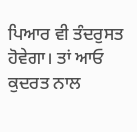ਪਿਆਰ ਵੀ ਤੰਦਰੁਸਤ ਹੋਵੇਗਾ। ਤਾਂ ਆਓ ਕੁਦਰਤ ਨਾਲ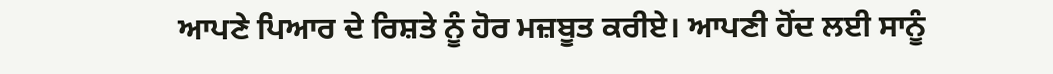ਆਪਣੇ ਪਿਆਰ ਦੇ ਰਿਸ਼ਤੇ ਨੂੰ ਹੋਰ ਮਜ਼ਬੂਤ ਕਰੀਏ। ਆਪਣੀ ਹੋਂਦ ਲਈ ਸਾਨੂੰ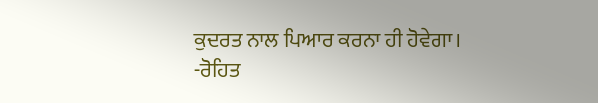ਕੁਦਰਤ ਨਾਲ ਪਿਆਰ ਕਰਨਾ ਹੀ ਹੋਵੇਗਾ।
-ਰੋਹਿਤ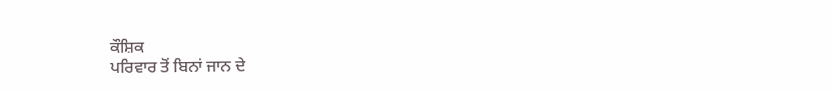ਕੌਸ਼ਿਕ
ਪਰਿਵਾਰ ਤੋਂ ਬਿਨਾਂ ਜਾਨ ਦੇ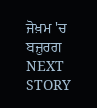ਜੋਖ਼ਮ 'ਚ ਬਜ਼ੁਰਗ
NEXT STORY